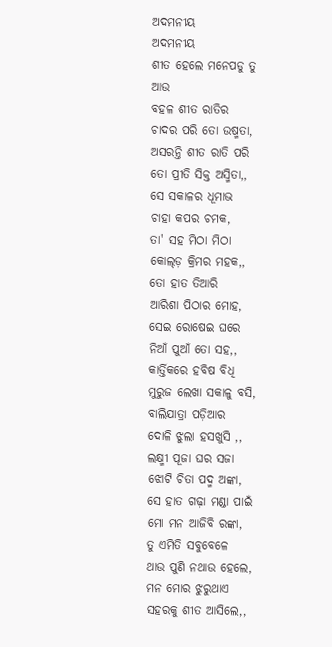ଅଦମନୀୟ
ଅଦମନୀୟ
ଶୀତ ହେଲେ ମନେପଡୁ ତୁ
ଆଉ
ବହଳ ଶୀତ ରାତିର
ଚାଦର ପରି ତୋ ଉଷ୍ମତା,
ଅସରନ୍ତି ଶୀତ ରାତି ପରି
ତୋ ପ୍ରୀତି ସିକ୍ତ ଅସ୍ମିତା,,
ସେ ସକାଳର ଧୂମାଭ
ଚାହା କପର ଚମକ,
ତା' ସହ ମିଠା ମିଠା
କୋଲ୍ଡ଼ କ୍ରିମର ମହକ,,
ତୋ ହାତ ତିଆରି
ଆରିଶା ପିଠାର ମୋହ,
ସେଇ ରୋଷେଇ ଘରେ
ନିଆଁ ପୁଆଁ ତୋ ସହ,,
କାର୍ତ୍ତିକରେ ହବିଷ ବିଧି
ମୁରୁଜ ଲେଖା ସକାଳୁ ବସି,
ବାଲିଯାତ୍ରା ପଡ଼ିଆର
ଦୋଳି ଝୁଲା ହସଖୁସି ,,
ଲକ୍ଷ୍ମୀ ପୂଜା ଘର ସଜା
ଝୋଟି ଚିତା ପଦ୍ମ ଅଙ୍କା,
ସେ ହାତ ଗଢ଼ା ମଣ୍ଡା ପାଇଁ
ମୋ ମନ ଆଜିବି ରଙ୍କା,
ତୁ ଏମିତି ସବୁବେଳେ
ଥାଉ ପୁଣି ନଥାଉ ହେଲେ,
ମନ ମୋର ଝୁରୁଥାଏ
ସହରକୁ ଶୀତ ଆସିଲେ,,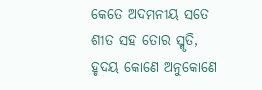କେତେ ଅଦମନୀୟ ସତେ
ଶୀତ ସହ ତୋର ସ୍ମୃତି,
ହୃଦୟ କୋଣେ ଅନୁକୋଣେ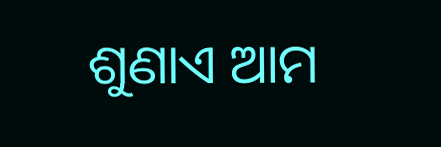ଶୁଣାଏ ଆମ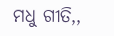ମଧୁ ଗୀତି,,